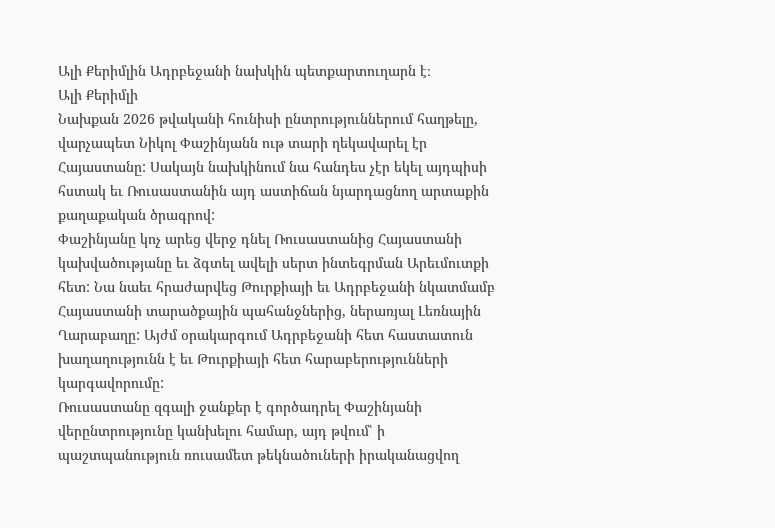Ալի Քերիմլին Ադրբեջանի նախկին պետքարտուղարն է։
Ալի Քերիմլի
Նախքան 2026 թվականի հունիսի ընտրություններում հաղթելը, վարչապետ Նիկոլ Փաշինյանն ութ տարի ղեկավարել էր Հայաստանը: Սակայն նախկինում նա հանդես չէր եկել այդպիսի հստակ եւ Ռուսաստանին այդ աստիճան նյարդացնող արտաքին քաղաքական ծրագրով:
Փաշինյանը կոչ արեց վերջ դնել Ռուսաստանից Հայաստանի կախվածությանը եւ ձգտել ավելի սերտ ինտեգրման Արեւմուտքի հետ: Նա նաեւ հրաժարվեց Թուրքիայի եւ Ադրբեջանի նկատմամբ Հայաստանի տարածքային պահանջներից, ներառյալ Լեռնային Ղարաբաղը: Այժմ օրակարգում Ադրբեջանի հետ հաստատուն խաղաղությունն է եւ Թուրքիայի հետ հարաբերությունների կարգավորումը:
Ռուսաստանը զգալի ջանքեր է գործադրել Փաշինյանի վերընտրությունը կանխելու համար, այդ թվում՝ ի պաշտպանություն ռուսամետ թեկնածուների իրականացվող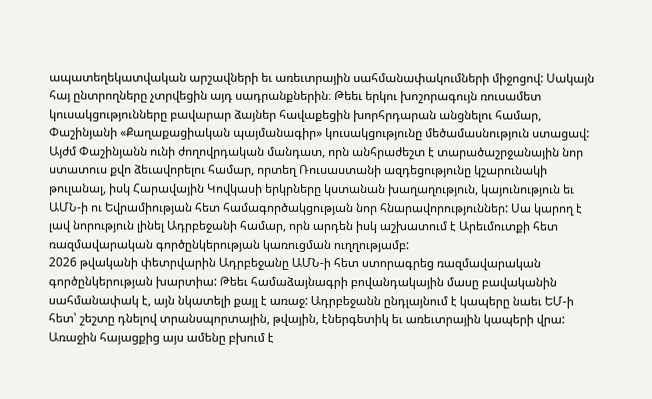ապատեղեկատվական արշավների եւ առեւտրային սահմանափակումների միջոցով: Սակայն հայ ընտրողները չտրվեցին այդ սադրանքներին։ Թեեւ երկու խոշորագույն ռուսամետ կուսակցությունները բավարար ձայներ հավաքեցին խորհրդարան անցնելու համար, Փաշինյանի «Քաղաքացիական պայմանագիր» կուսակցությունը մեծամասնություն ստացավ:
Այժմ Փաշինյանն ունի ժողովրդական մանդատ, որն անհրաժեշտ է տարածաշրջանային նոր ստատուս քվո ձեւավորելու համար, որտեղ Ռուսաստանի ազդեցությունը կշարունակի թուլանալ, իսկ Հարավային Կովկասի երկրները կստանան խաղաղություն, կայունություն եւ ԱՄՆ-ի ու Եվրամիության հետ համագործակցության նոր հնարավորություններ: Սա կարող է լավ նորություն լինել Ադրբեջանի համար, որն արդեն իսկ աշխատում է Արեւմուտքի հետ ռազմավարական գործընկերության կառուցման ուղղությամբ:
2026 թվականի փետրվարին Ադրբեջանը ԱՄՆ-ի հետ ստորագրեց ռազմավարական գործընկերության խարտիա: Թեեւ համաձայնագրի բովանդակային մասը բավականին սահմանափակ է, այն նկատելի քայլ է առաջ: Ադրբեջանն ընդլայնում է կապերը նաեւ ԵՄ-ի հետ՝ շեշտը դնելով տրանսպորտային, թվային, էներգետիկ եւ առեւտրային կապերի վրա:
Առաջին հայացքից այս ամենը բխում է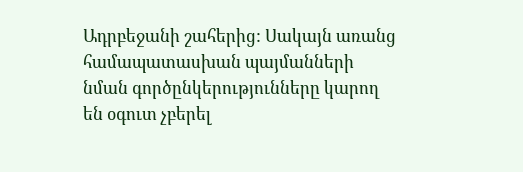Ադրբեջանի շահերից: Սակայն առանց համապատասխան պայմանների նման գործընկերությունները կարող են օգուտ չբերել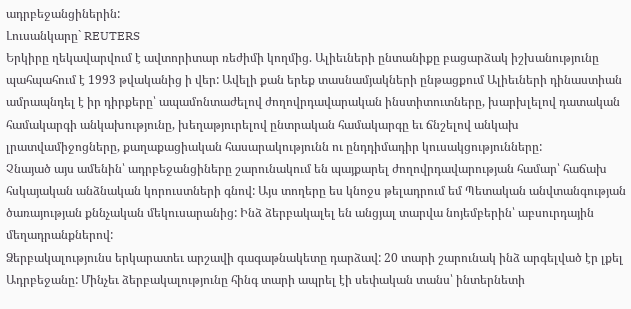ադրբեջանցիներին:
Լուսանկարը` REUTERS
Երկիրը ղեկավարվում է ավտորիտար ռեժիմի կողմից. Ալիեւների ընտանիքը բացարձակ իշխանությունը պահպահում է 1993 թվականից ի վեր: Ավելի քան երեք տասնամյակների ընթացքում Ալիեւների դինաստիան ամրապնդել է իր դիրքերը՝ ապամոնտաժելով ժողովրդավարական ինստիտուտները, խարխլելով դատական համակարգի անկախությունը, խեղաթյուրելով ընտրական համակարգը եւ ճնշելով անկախ լրատվամիջոցները, քաղաքացիական հասարակությունն ու ընդդիմադիր կուսակցությունները:
Չնայած այս ամենին՝ ադրբեջանցիները շարունակում են պայքարել ժողովրդավարության համար՝ հաճախ հսկայական անձնական կորուստների գնով: Այս տողերը ես կնոջս թելադրում եմ Պետական անվտանգության ծառայության քննչական մեկուսարանից: Ինձ ձերբակալել են անցյալ տարվա նոյեմբերին՝ աբսուրդային մեղադրանքներով:
Ձերբակալությունս երկարատեւ արշավի գագաթնակետը դարձավ: 20 տարի շարունակ ինձ արգելված էր լքել Ադրբեջանը: Մինչեւ ձերբակալությունը հինգ տարի ապրել էի սեփական տանս՝ ինտերնետի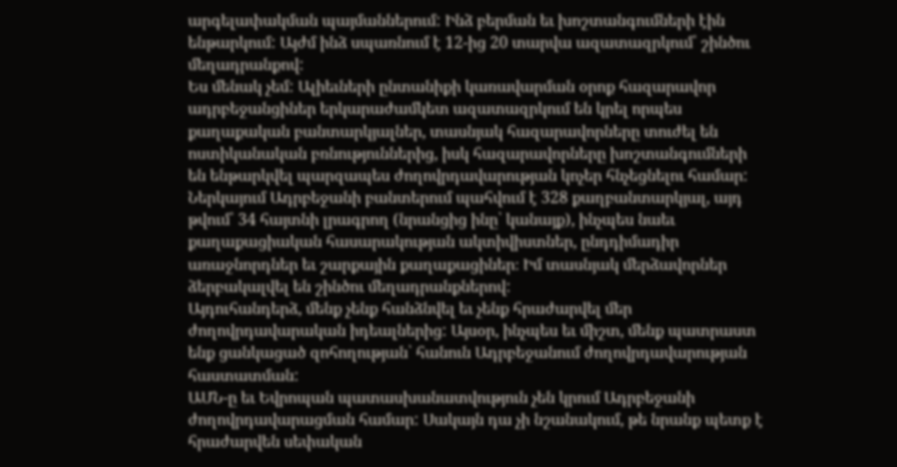արգելափակման պայմաններում: Ինձ բերման եւ խոշտանգումների էին ենթարկում: Այժմ ինձ սպառնում է 12-ից 20 տարվա ազատազրկում՝ շինծու մեղադրանքով:
Ես մենակ չեմ: Ալիեւների ընտանիքի կառավարման օրոք հազարավոր ադրբեջանցիներ երկարաժամկետ ազատազրկում են կրել որպես քաղաքական բանտարկյալներ, տասնյակ հազարավորները տուժել են ոստիկանական բռնություններից, իսկ հազարավորները խոշտանգումների են ենթարկվել պարզապես ժողովրդավարության կոչեր հնչեցնելու համար: Ներկայում Ադրբեջանի բանտերում պահվում է 328 քաղբանտարկյալ, այդ թվում՝ 34 հայտնի լրագրող (նրանցից ինը՝ կանայք), ինչպես նաեւ քաղաքացիական հասարակության ակտիվիստներ, ընդդիմադիր առաջնորդներ եւ շարքային քաղաքացիներ։ Իմ տասնյակ մերձավորներ ձերբակալվել են շինծու մեղադրանքներով:
Այդուհանդերձ, մենք չենք հանձնվել եւ չենք հրաժարվել մեր ժողովրդավարական իդեալներից: Այսօր, ինչպես եւ միշտ, մենք պատրաստ ենք ցանկացած զոհողության՝ հանուն Ադրբեջանում ժողովրդավարության հաստատման:
ԱՄՆ-ը եւ Եվրոպան պատասխանատվություն չեն կրում Ադրբեջանի ժողովրդավարացման համար: Սակայն դա չի նշանակում, թե նրանք պետք է հրաժարվեն սեփական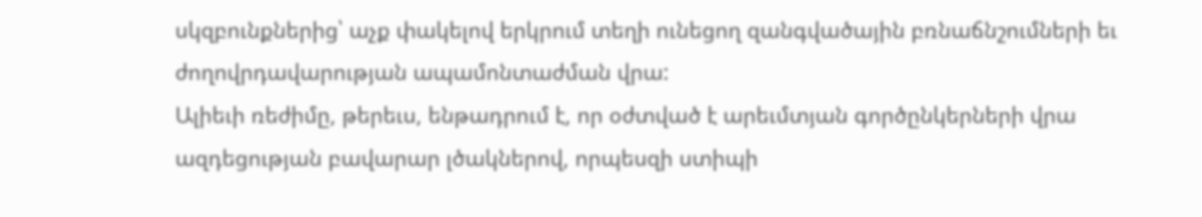սկզբունքներից՝ աչք փակելով երկրում տեղի ունեցող զանգվածային բռնաճնշումների եւ ժողովրդավարության ապամոնտաժման վրա:
Ալիեւի ռեժիմը, թերեւս, ենթադրում է, որ օժտված է արեւմտյան գործընկերների վրա ազդեցության բավարար լծակներով, որպեսզի ստիպի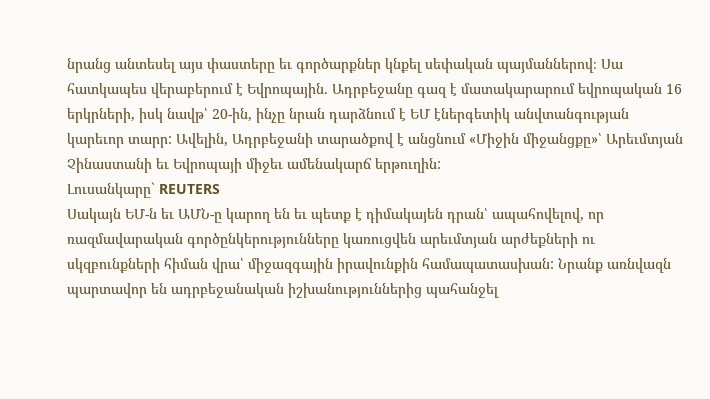նրանց անտեսել այս փաստերը եւ գործարքներ կնքել սեփական պայմաններով։ Սա հատկապես վերաբերում է Եվրոպային. Ադրբեջանը գազ է մատակարարում եվրոպական 16 երկրների, իսկ նավթ՝ 20-ին, ինչը նրան դարձնում է ԵՄ էներգետիկ անվտանգության կարեւոր տարր: Ավելին, Ադրբեջանի տարածքով է անցնում «Միջին միջանցքը»՝ Արեւմտյան Չինաստանի եւ Եվրոպայի միջեւ ամենակարճ երթուղին:
Լուսանկարը` REUTERS
Սակայն ԵՄ-ն եւ ԱՄՆ-ը կարող են եւ պետք է դիմակայեն դրան՝ ապահովելով, որ ռազմավարական գործընկերությունները կառուցվեն արեւմտյան արժեքների ու սկզբունքների հիման վրա՝ միջազգային իրավունքին համապատասխան: Նրանք առնվազն պարտավոր են ադրբեջանական իշխանություններից պահանջել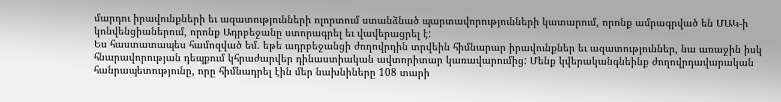մարդու իրավունքների եւ ազատությունների ոլորտում ստանձնած պարտավորությունների կատարում, որոնք ամրագրված են ՄԱԿ-ի կոնվենցիաներում, որոնք Ադրբեջանը ստորագրել եւ վավերացրել է:
Ես հաստատապես համոզված եմ. եթե ադրբեջանցի ժողովրդին տրվեին հիմնարար իրավունքներ եւ ազատություններ, նա առաջին իսկ հնարավորության դեպքում կհրաժարվեր դինաստիական ավտորիտար կառավարումից: Մենք կվերականգնեինք ժողովրդավարական հանրապետությունը, որը հիմնադրել էին մեր նախնիները 108 տարի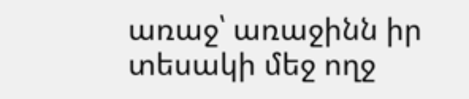առաջ՝ առաջինն իր տեսակի մեջ ողջ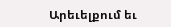Արեւելքում եւ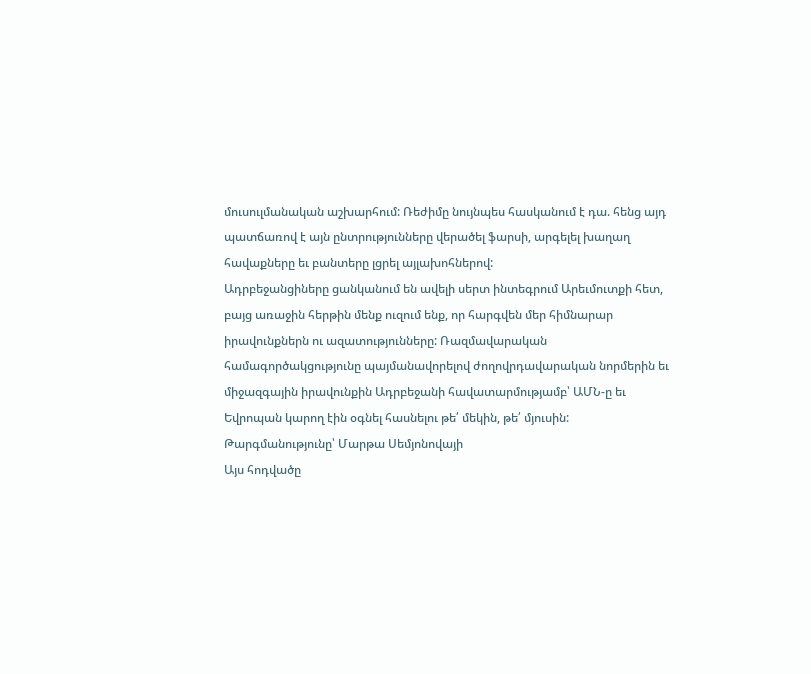մուսուլմանական աշխարհում: Ռեժիմը նույնպես հասկանում է դա. հենց այդ պատճառով է այն ընտրությունները վերածել ֆարսի, արգելել խաղաղ հավաքները եւ բանտերը լցրել այլախոհներով:
Ադրբեջանցիները ցանկանում են ավելի սերտ ինտեգրում Արեւմուտքի հետ, բայց առաջին հերթին մենք ուզում ենք, որ հարգվեն մեր հիմնարար իրավունքներն ու ազատությունները: Ռազմավարական համագործակցությունը պայմանավորելով ժողովրդավարական նորմերին եւ միջազգային իրավունքին Ադրբեջանի հավատարմությամբ՝ ԱՄՆ-ը եւ Եվրոպան կարող էին օգնել հասնելու թե՛ մեկին, թե՛ մյուսին:
Թարգմանությունը՝ Մարթա Սեմյոնովայի
Այս հոդվածը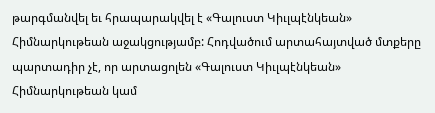թարգմանվել եւ հրապարակվել է «Գալուստ Կիւլպէնկեան» Հիմնարկութեան աջակցությամբ: Հոդվածում արտահայտված մտքերը պարտադիր չէ, որ արտացոլեն «Գալուստ Կիւլպէնկեան» Հիմնարկութեան կամ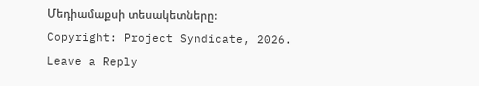Մեդիամաքսի տեսակետները:
Copyright: Project Syndicate, 2026.
Leave a Reply